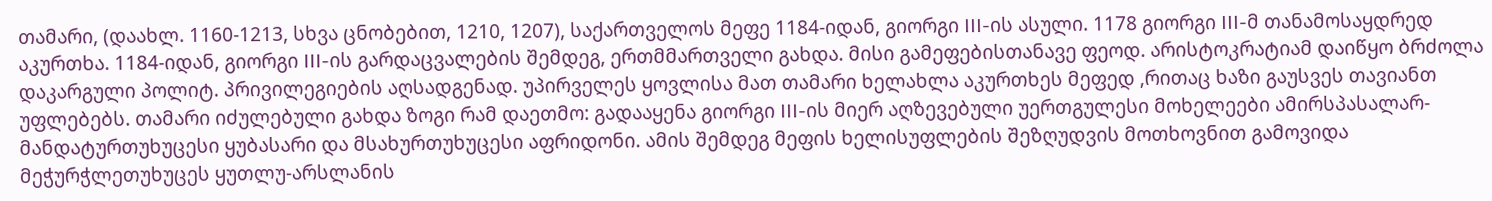თამარი, (დაახლ. 1160-1213, სხვა ცნობებით, 1210, 1207), საქართველოს მეფე 1184-იდან, გიორგი III-ის ასული. 1178 გიორგი III-მ თანამოსაყდრედ აკურთხა. 1184-იდან, გიორგი III-ის გარდაცვალების შემდეგ, ერთმმართველი გახდა. მისი გამეფებისთანავე ფეოდ. არისტოკრატიამ დაიწყო ბრძოლა დაკარგული პოლიტ. პრივილეგიების აღსადგენად. უპირველეს ყოვლისა მათ თამარი ხელახლა აკურთხეს მეფედ ,რითაც ხაზი გაუსვეს თავიანთ უფლებებს. თამარი იძულებული გახდა ზოგი რამ დაეთმო: გადააყენა გიორგი III-ის მიერ აღზევებული უერთგულესი მოხელეები ამირსპასალარ-მანდატურთუხუცესი ყუბასარი და მსახურთუხუცესი აფრიდონი. ამის შემდეგ მეფის ხელისუფლების შეზღუდვის მოთხოვნით გამოვიდა მეჭურჭლეთუხუცეს ყუთლუ-არსლანის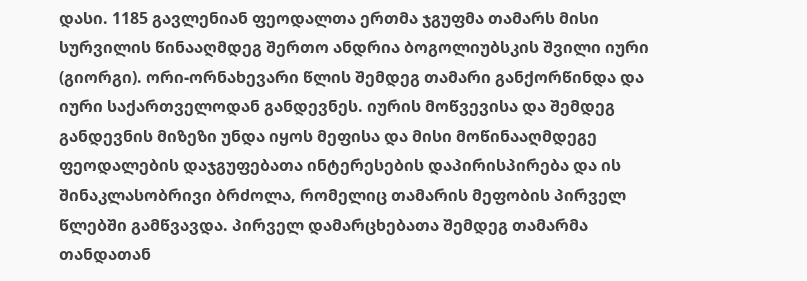დასი. 1185 გავლენიან ფეოდალთა ერთმა ჯგუფმა თამარს მისი სურვილის წინააღმდეგ შერთო ანდრია ბოგოლიუბსკის შვილი იური (გიორგი). ორი-ორნახევარი წლის შემდეგ თამარი განქორწინდა და იური საქართველოდან განდევნეს. იურის მოწვევისა და შემდეგ განდევნის მიზეზი უნდა იყოს მეფისა და მისი მოწინააღმდეგე ფეოდალების დაჯგუფებათა ინტერესების დაპირისპირება და ის შინაკლასობრივი ბრძოლა, რომელიც თამარის მეფობის პირველ წლებში გამწვავდა. პირველ დამარცხებათა შემდეგ თამარმა თანდათან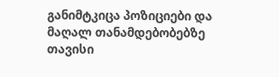განიმტკიცა პოზიციები და მაღალ თანამდებობებზე თავისი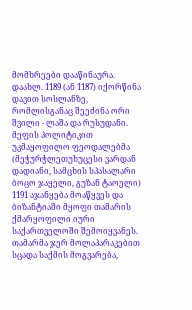მომხრეები დააწინაურა. დაახლ. 1189 (ან 1187) იქორწინა დავით სოსლანზე, რომლისგანაც შეეძინა ორი შვილი - ლაშა და რუსუდანი.
მეფის პოლიტიკით უკმაყოფილო ფეოდალებმა (მეჭურჭლეთუხუცესი ვარდან დადიანი, სამცხის სპასალარი ბოცო ჯაყელი, გუზან ტაოელი) 1191 აჯანყება მოაწყვეს და ბიზანტიაში მყოფი თამარის ქმარყოფილი იური საქართველოში შემოიყვანეს. თამარმა ჯერ მოლაპარაკებით სცადა საქმის მოგვარება,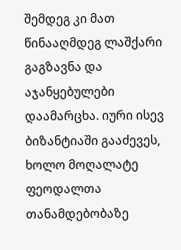შემდეგ კი მათ წინააღმდეგ ლაშქარი გაგზავნა და აჯანყებულები დაამარცხა. იური ისევ ბიზანტიაში გააძევეს, ხოლო მოღალატე ფეოდალთა თანამდებობაზე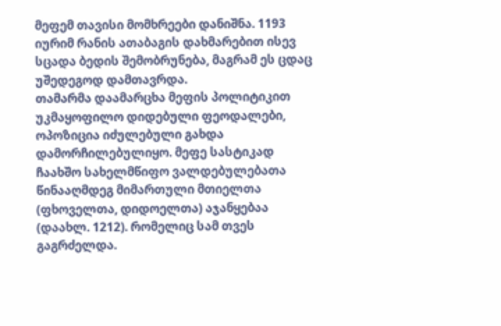მეფემ თავისი მომხრეები დანიშნა. 1193 იურიმ რანის ათაბაგის დახმარებით ისევ სცადა ბედის შემობრუნება, მაგრამ ეს ცდაც უშედეგოდ დამთავრდა.
თამარმა დაამარცხა მეფის პოლიტიკით უკმაყოფილო დიდებული ფეოდალები, ოპოზიცია იძულებული გახდა დამორჩილებულიყო. მეფე სასტიკად ჩაახშო სახელმწიფო ვალდებულებათა წინააღმდეგ მიმართული მთიელთა (ფხოველთა, დიდოელთა) აჯანყებაა (დაახლ. 1212). რომელიც სამ თვეს გაგრძელდა.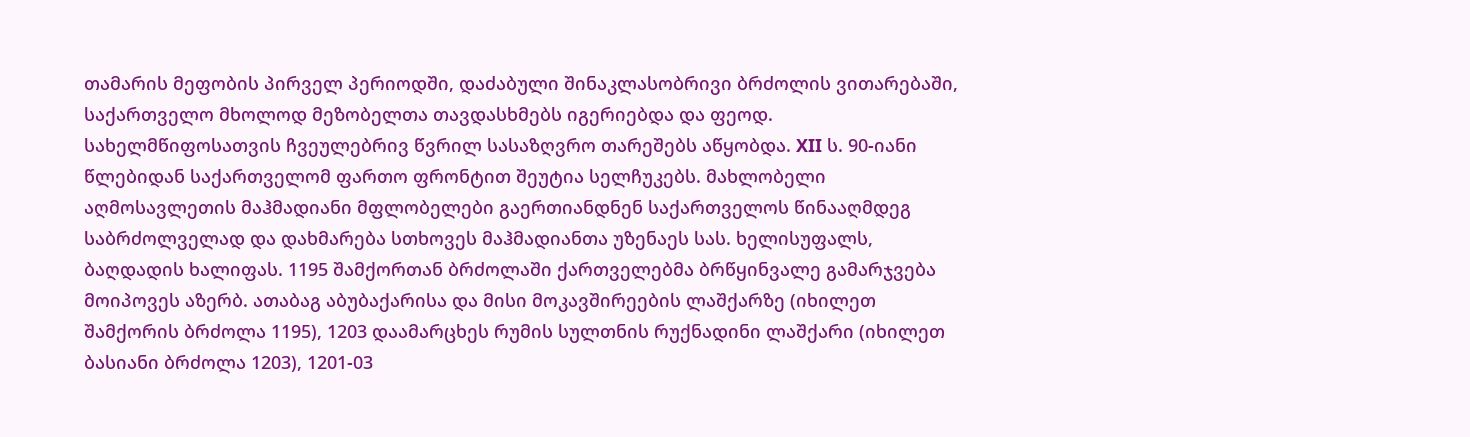თამარის მეფობის პირველ პერიოდში, დაძაბული შინაკლასობრივი ბრძოლის ვითარებაში, საქართველო მხოლოდ მეზობელთა თავდასხმებს იგერიებდა და ფეოდ. სახელმწიფოსათვის ჩვეულებრივ წვრილ სასაზღვრო თარეშებს აწყობდა. XII ს. 90-იანი წლებიდან საქართველომ ფართო ფრონტით შეუტია სელჩუკებს. მახლობელი აღმოსავლეთის მაჰმადიანი მფლობელები გაერთიანდნენ საქართველოს წინააღმდეგ საბრძოლველად და დახმარება სთხოვეს მაჰმადიანთა უზენაეს სას. ხელისუფალს, ბაღდადის ხალიფას. 1195 შამქორთან ბრძოლაში ქართველებმა ბრწყინვალე გამარჯვება მოიპოვეს აზერბ. ათაბაგ აბუბაქარისა და მისი მოკავშირეების ლაშქარზე (იხილეთ შამქორის ბრძოლა 1195), 1203 დაამარცხეს რუმის სულთნის რუქნადინი ლაშქარი (იხილეთ ბასიანი ბრძოლა 1203), 1201-03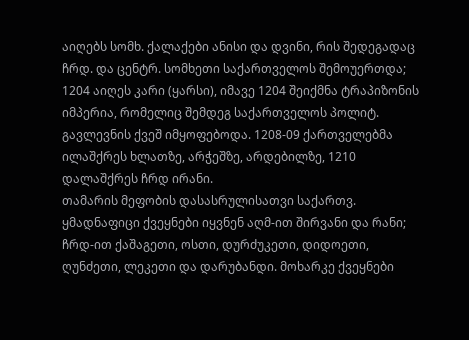აიღებს სომხ. ქალაქები ანისი და დვინი, რის შედეგადაც ჩრდ. და ცენტრ. სომხეთი საქართველოს შემოუერთდა; 1204 აიღეს კარი (ყარსი), იმავე 1204 შეიქმნა ტრაპიზონის იმპერია, რომელიც შემდეგ საქართველოს პოლიტ. გავლევნის ქვეშ იმყოფებოდა. 1208-09 ქართველებმა ილაშქრეს ხლათზე, არჭეშზე, არდებილზე, 1210 დალაშქრეს ჩრდ ირანი.
თამარის მეფობის დასასრულისათვი საქართვ. ყმადნაფიცი ქვეყნები იყვნენ აღმ-ით შირვანი და რანი; ჩრდ-ით ქაშაგეთი, ოსთი, დურძუკეთი, დიდოეთი, ღუნძეთი, ლეკეთი და დარუბანდი. მოხარკე ქვეყნები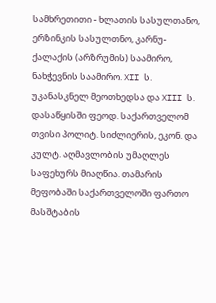სამხრეთითი - ხლათის სასულთანო, ერზინკის სასულთნო, კარნუ-ქალაქის (არზრუმის) საამირო, ნახჭევნის საამირო. XII ს. უკანასკნელ მეოთხედსა და XIII ს. დასაწყისში ფეოდ. საქართველომ თვისი პოლიტ. სიძლიერის, ეკონ. და კულტ. აღმავლობის უმაღლეს საფეხურს მიაღწია. თამარის მეფობაში საქართველოში ფართო მასშტაბის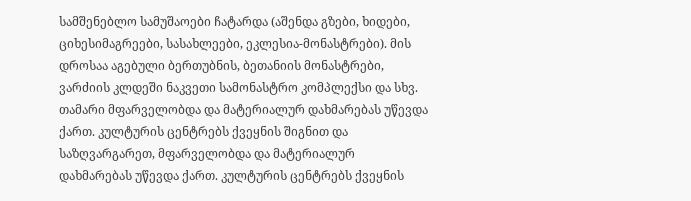სამშენებლო სამუშაოები ჩატარდა (აშენდა გზები, ხიდები, ციხესიმაგრეები, სასახლეები, ეკლესია-მონასტრები). მის დროსაა აგებული ბერთუბნის, ბეთანიის მონასტრები, ვარძიის კლდეში ნაკვეთი სამონასტრო კომპლექსი და სხვ. თამარი მფარველობდა და მატერიალურ დახმარებას უწევდა ქართ. კულტურის ცენტრებს ქვეყნის შიგნით და საზღვარგარეთ, მფარველობდა და მატერიალურ დახმარებას უწევდა ქართ. კულტურის ცენტრებს ქვეყნის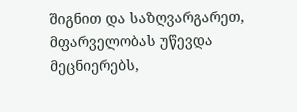შიგნით და საზღვარგარეთ, მფარველობას უწევდა მეცნიერებს,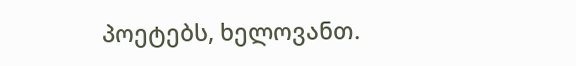პოეტებს, ხელოვანთ.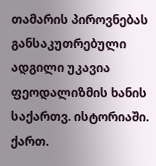თამარის პიროვნებას განსაკუთრებული ადგილი უკავია ფეოდალიზმის ხანის საქართვ. ისტორიაში. ქართ.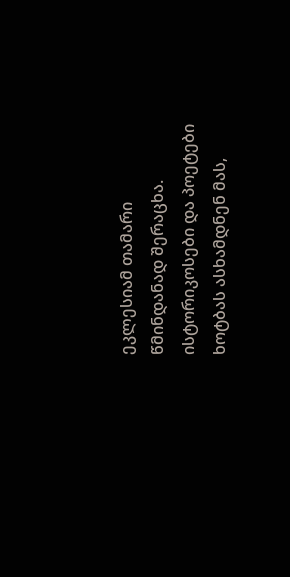ეკლესიამ თამარი წმინდანად შერაცხა. ისტორიკოსები და პოეტები ხოტბას ასხამდნენ მას,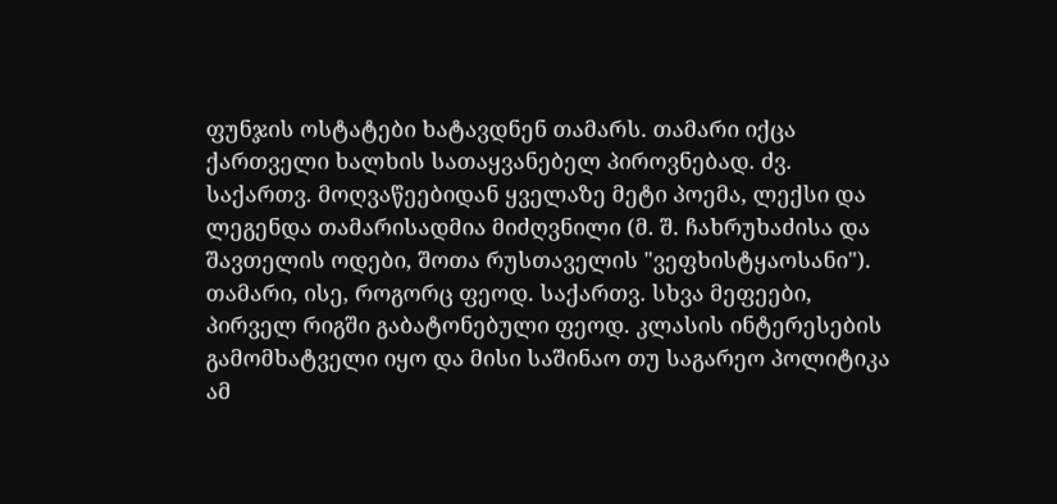ფუნჯის ოსტატები ხატავდნენ თამარს. თამარი იქცა ქართველი ხალხის სათაყვანებელ პიროვნებად. ძვ. საქართვ. მოღვაწეებიდან ყველაზე მეტი პოემა, ლექსი და ლეგენდა თამარისადმია მიძღვნილი (მ. შ. ჩახრუხაძისა და შავთელის ოდები, შოთა რუსთაველის "ვეფხისტყაოსანი").
თამარი, ისე, როგორც ფეოდ. საქართვ. სხვა მეფეები, პირველ რიგში გაბატონებული ფეოდ. კლასის ინტერესების გამომხატველი იყო და მისი საშინაო თუ საგარეო პოლიტიკა ამ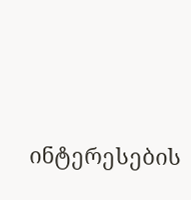ინტერესების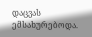დაცვას ემსახურებოდა.